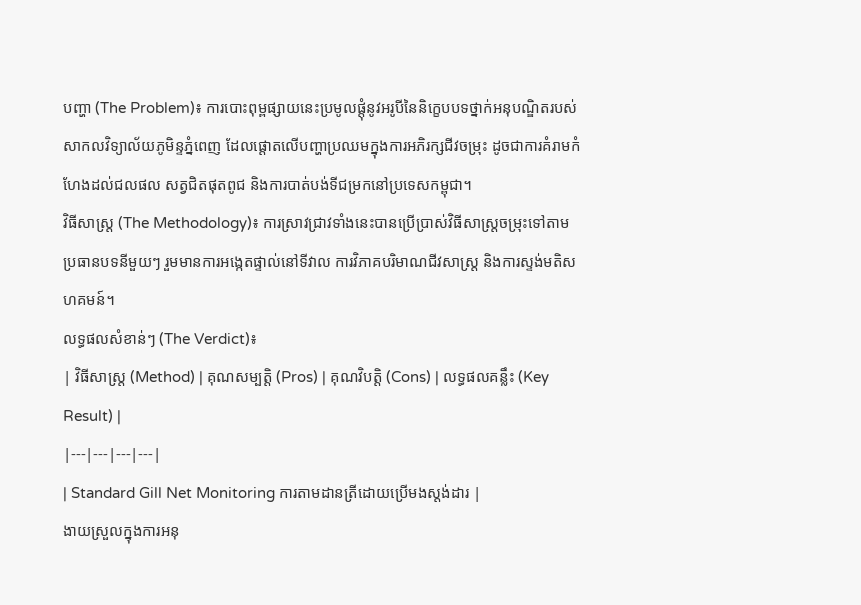បញ្ហា (The Problem)៖ ការបោះពុម្ពផ្សាយនេះប្រមូលផ្តុំនូវអរូបីនៃនិក្ខេបបទថ្នាក់អនុបណ្ឌិតរបស់សាកលវិទ្យាល័យភូមិន្ទភ្នំពេញ ដែលផ្តោតលើបញ្ហាប្រឈមក្នុងការអភិរក្សជីវចម្រុះ ដូចជាការគំរាមកំហែងដល់ជលផល សត្វជិតផុតពូជ និងការបាត់បង់ទីជម្រកនៅប្រទេសកម្ពុជា។
វិធីសាស្ត្រ (The Methodology)៖ ការស្រាវជ្រាវទាំងនេះបានប្រើប្រាស់វិធីសាស្ត្រចម្រុះទៅតាមប្រធានបទនីមួយៗ រួមមានការអង្កេតផ្ទាល់នៅទីវាល ការវិភាគបរិមាណជីវសាស្ត្រ និងការស្ទង់មតិសហគមន៍។
លទ្ធផលសំខាន់ៗ (The Verdict)៖
| វិធីសាស្ត្រ (Method) | គុណសម្បត្តិ (Pros) | គុណវិបត្តិ (Cons) | លទ្ធផលគន្លឹះ (Key Result) |
|---|---|---|---|
| Standard Gill Net Monitoring ការតាមដានត្រីដោយប្រើមងស្តង់ដារ |
ងាយស្រួលក្នុងការអនុ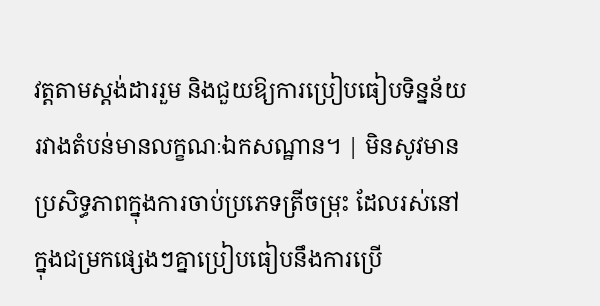វត្តតាមស្តង់ដាររួម និងជួយឱ្យការប្រៀបធៀបទិន្នន័យរវាងតំបន់មានលក្ខណៈឯកសណ្ឋាន។ | មិនសូវមានប្រសិទ្ធភាពក្នុងការចាប់ប្រភេទត្រីចម្រុះ ដែលរស់នៅក្នុងជម្រកផ្សេងៗគ្នាប្រៀបធៀបនឹងការប្រើ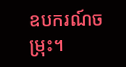ឧបករណ៍ចម្រុះ។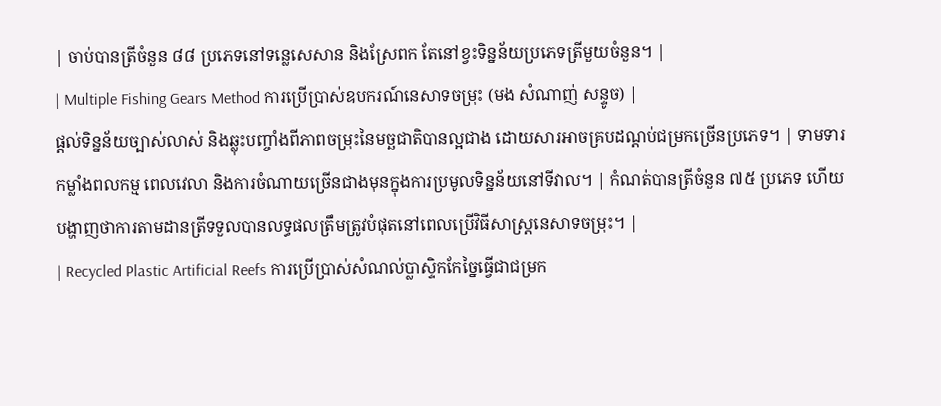| ចាប់បានត្រីចំនួន ៨៨ ប្រភេទនៅទន្លេសេសាន និងស្រែពក តែនៅខ្វះទិន្នន័យប្រភេទត្រីមួយចំនួន។ |
| Multiple Fishing Gears Method ការប្រើប្រាស់ឧបករណ៍នេសាទចម្រុះ (មង សំណាញ់ សន្ទូច) |
ផ្តល់ទិន្នន័យច្បាស់លាស់ និងឆ្លុះបញ្ចាំងពីភាពចម្រុះនៃមច្ឆជាតិបានល្អជាង ដោយសារអាចគ្របដណ្តប់ជម្រកច្រើនប្រភេទ។ | ទាមទារកម្លាំងពលកម្ម ពេលវេលា និងការចំណាយច្រើនជាងមុនក្នុងការប្រមូលទិន្នន័យនៅទីវាល។ | កំណត់បានត្រីចំនួន ៧៥ ប្រភេទ ហើយបង្ហាញថាការតាមដានត្រីទទួលបានលទ្ធផលត្រឹមត្រូវបំផុតនៅពេលប្រើវិធីសាស្ត្រនេសាទចម្រុះ។ |
| Recycled Plastic Artificial Reefs ការប្រើប្រាស់សំណល់ប្លាស្ទិកកែច្នៃធ្វើជាជម្រក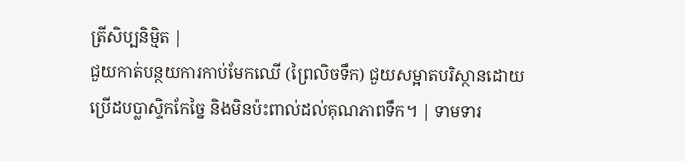ត្រីសិប្បនិម្មិត |
ជួយកាត់បន្ថយការកាប់មែកឈើ (ព្រៃលិចទឹក) ជួយសម្អាតបរិស្ថានដោយប្រើដបប្លាស្ទិកកែច្នៃ និងមិនប៉ះពាល់ដល់គុណភាពទឹក។ | ទាមទារ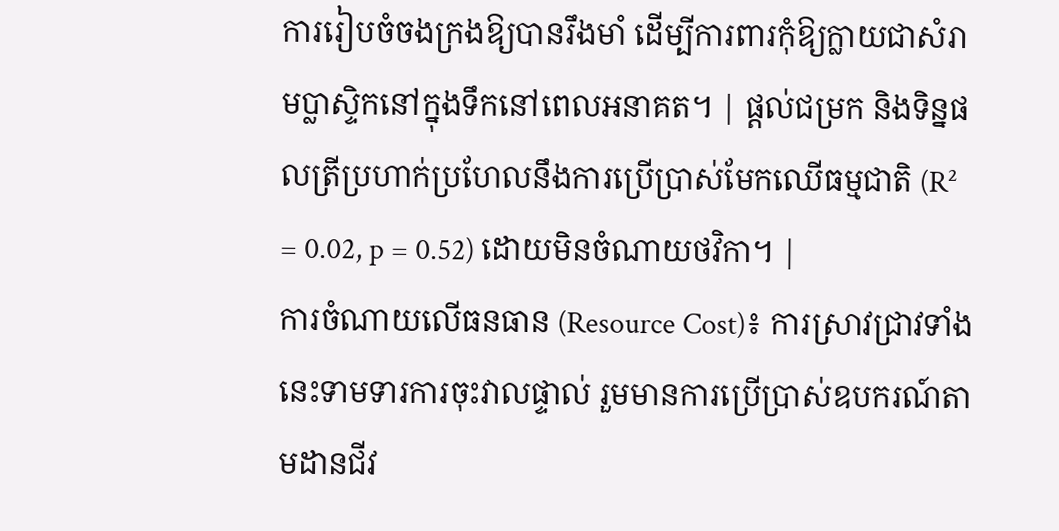ការរៀបចំចងក្រងឱ្យបានរឹងមាំ ដើម្បីការពារកុំឱ្យក្លាយជាសំរាមប្លាស្ទិកនៅក្នុងទឹកនៅពេលអនាគត។ | ផ្តល់ជម្រក និងទិន្នផលត្រីប្រហាក់ប្រហែលនឹងការប្រើប្រាស់មែកឈើធម្មជាតិ (R² = 0.02, p = 0.52) ដោយមិនចំណាយថវិកា។ |
ការចំណាយលើធនធាន (Resource Cost)៖ ការស្រាវជ្រាវទាំងនេះទាមទារការចុះវាលផ្ទាល់ រួមមានការប្រើប្រាស់ឧបករណ៍តាមដានជីវ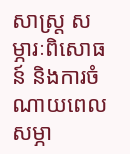សាស្ត្រ សម្ភារៈពិសោធន៍ និងការចំណាយពេលសម្ភា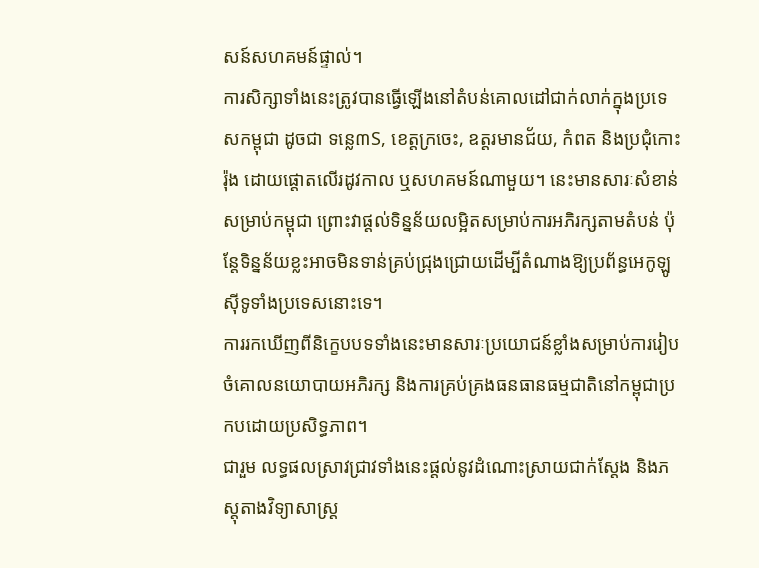សន៍សហគមន៍ផ្ទាល់។
ការសិក្សាទាំងនេះត្រូវបានធ្វើឡើងនៅតំបន់គោលដៅជាក់លាក់ក្នុងប្រទេសកម្ពុជា ដូចជា ទន្លេ៣S, ខេត្តក្រចេះ, ឧត្តរមានជ័យ, កំពត និងប្រជុំកោះរ៉ុង ដោយផ្តោតលើរដូវកាល ឬសហគមន៍ណាមួយ។ នេះមានសារៈសំខាន់សម្រាប់កម្ពុជា ព្រោះវាផ្តល់ទិន្នន័យលម្អិតសម្រាប់ការអភិរក្សតាមតំបន់ ប៉ុន្តែទិន្នន័យខ្លះអាចមិនទាន់គ្រប់ជ្រុងជ្រោយដើម្បីតំណាងឱ្យប្រព័ន្ធអេកូឡូស៊ីទូទាំងប្រទេសនោះទេ។
ការរកឃើញពីនិក្ខេបបទទាំងនេះមានសារៈប្រយោជន៍ខ្លាំងសម្រាប់ការរៀបចំគោលនយោបាយអភិរក្ស និងការគ្រប់គ្រងធនធានធម្មជាតិនៅកម្ពុជាប្រកបដោយប្រសិទ្ធភាព។
ជារួម លទ្ធផលស្រាវជ្រាវទាំងនេះផ្តល់នូវដំណោះស្រាយជាក់ស្តែង និងភស្តុតាងវិទ្យាសាស្ត្រ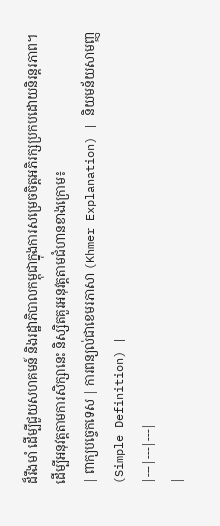ដ៏រឹងមាំ ដើម្បីជួយសហគមន៍ និងរដ្ឋាភិបាលកម្ពុជាក្នុងការសម្រេចចិត្តអភិរក្សប្រកបដោយនិរន្តរភាព។
ដើម្បីអនុវត្តតាមការសិក្សានេះ និស្សិតគួរអនុវត្តតាមជំហានខាងក្រោម៖
| ពាក្យបច្ចេកទេស | ការពន្យល់ជាខេមរភាសា (Khmer Explanation) | និយមន័យសាមញ្ញ (Simple Definition) |
|---|---|---|
|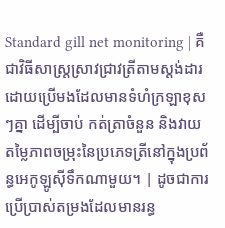Standard gill net monitoring | គឺជាវិធីសាស្ត្រស្រាវជ្រាវត្រីតាមស្តង់ដារ ដោយប្រើមងដែលមានទំហំក្រឡាខុសៗគ្នា ដើម្បីចាប់ កត់ត្រាចំនួន និងវាយតម្លៃភាពចម្រុះនៃប្រភេទត្រីនៅក្នុងប្រព័ន្ធអេកូឡូស៊ីទឹកណាមួយ។ | ដូចជាការប្រើប្រាស់តម្រងដែលមានរន្ធ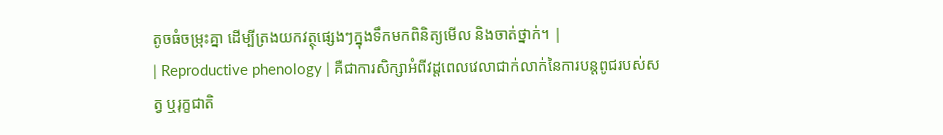តូចធំចម្រុះគ្នា ដើម្បីត្រងយកវត្ថុផ្សេងៗក្នុងទឹកមកពិនិត្យមើល និងចាត់ថ្នាក់។ |
| Reproductive phenology | គឺជាការសិក្សាអំពីវដ្តពេលវេលាជាក់លាក់នៃការបន្តពូជរបស់សត្វ ឬរុក្ខជាតិ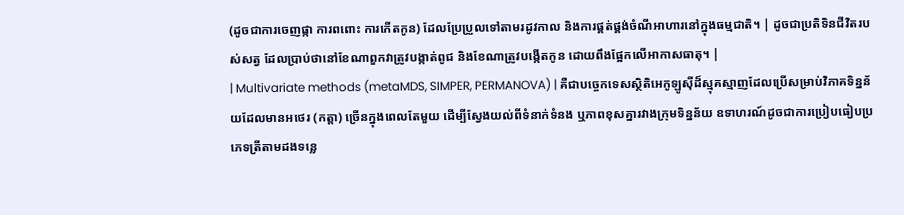(ដូចជាការចេញផ្កា ការពពោះ ការកើតកូន) ដែលប្រែប្រួលទៅតាមរដូវកាល និងការផ្គត់ផ្គង់ចំណីអាហារនៅក្នុងធម្មជាតិ។ | ដូចជាប្រតិទិនជីវិតរបស់សត្វ ដែលប្រាប់ថានៅខែណាពួកវាត្រូវបង្កាត់ពូជ និងខែណាត្រូវបង្កើតកូន ដោយពឹងផ្អែកលើអាកាសធាតុ។ |
| Multivariate methods (metaMDS, SIMPER, PERMANOVA) | គឺជាបច្ចេកទេសស្ថិតិអេកូឡូស៊ីដ៏ស្មុគស្មាញដែលប្រើសម្រាប់វិភាគទិន្នន័យដែលមានអថេរ (កត្តា) ច្រើនក្នុងពេលតែមួយ ដើម្បីស្វែងយល់ពីទំនាក់ទំនង ឬភាពខុសគ្នារវាងក្រុមទិន្នន័យ ឧទាហរណ៍ដូចជាការប្រៀបធៀបប្រភេទត្រីតាមដងទន្លេ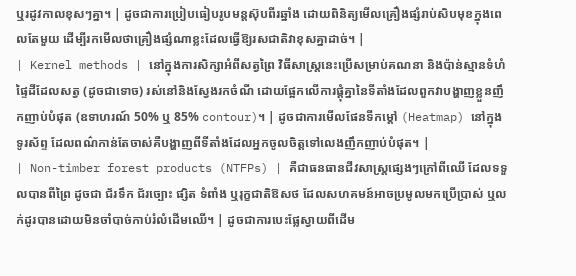ឬរដូវកាលខុសៗគ្នា។ | ដូចជាការប្រៀបធៀបរូបមន្តស៊ុបពីរឆ្នាំង ដោយពិនិត្យមើលគ្រឿងផ្សំរាប់សិបមុខក្នុងពេលតែមួយ ដើម្បីរកមើលថាគ្រឿងផ្សំណាខ្លះដែលធ្វើឱ្យរសជាតិវាខុសគ្នាដាច់។ |
| Kernel methods | នៅក្នុងការសិក្សាអំពីសត្វព្រៃ វិធីសាស្ត្រនេះប្រើសម្រាប់គណនា និងប៉ាន់ស្មានទំហំផ្ទៃដីដែលសត្វ (ដូចជាទោច) រស់នៅនិងស្វែងរកចំណី ដោយផ្អែកលើការផ្តុំគ្នានៃទីតាំងដែលពួកវាបង្ហាញខ្លួនញឹកញាប់បំផុត (ឧទាហរណ៍ 50% ឬ 85% contour)។ | ដូចជាការមើលផែនទីកម្តៅ (Heatmap) នៅក្នុងទូរស័ព្ទ ដែលពណ៌កាន់តែចាស់គឺបង្ហាញពីទីតាំងដែលអ្នកចូលចិត្តទៅលេងញឹកញាប់បំផុត។ |
| Non-timber forest products (NTFPs) | គឺជាធនធានជីវសាស្រ្តផ្សេងៗក្រៅពីឈើ ដែលទទួលបានពីព្រៃ ដូចជា ជ័រទឹក ជ័រច្បោះ ផ្សិត ទំពាំង ឬរុក្ខជាតិឱសថ ដែលសហគមន៍អាចប្រមូលមកប្រើប្រាស់ ឬលក់ដូរបានដោយមិនចាំបាច់កាប់រំលំដើមឈើ។ | ដូចជាការបេះផ្លែស្វាយពីដើម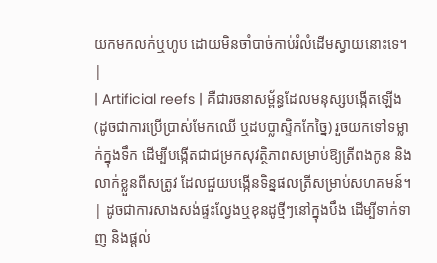យកមកលក់ឬហូប ដោយមិនចាំបាច់កាប់រំលំដើមស្វាយនោះទេ។ |
| Artificial reefs | គឺជារចនាសម្ព័ន្ធដែលមនុស្សបង្កើតឡើង (ដូចជាការប្រើប្រាស់មែកឈើ ឬដបប្លាស្ទិកកែច្នៃ) រួចយកទៅទម្លាក់ក្នុងទឹក ដើម្បីបង្កើតជាជម្រកសុវត្ថិភាពសម្រាប់ឱ្យត្រីពងកូន និងលាក់ខ្លួនពីសត្រូវ ដែលជួយបង្កើនទិន្នផលត្រីសម្រាប់សហគមន៍។ | ដូចជាការសាងសង់ផ្ទះល្វែងឬខុនដូថ្មីៗនៅក្នុងបឹង ដើម្បីទាក់ទាញ និងផ្តល់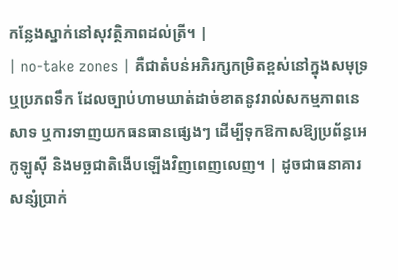កន្លែងស្នាក់នៅសុវត្ថិភាពដល់ត្រី។ |
| no-take zones | គឺជាតំបន់អភិរក្សកម្រិតខ្ពស់នៅក្នុងសមុទ្រ ឬប្រភពទឹក ដែលច្បាប់ហាមឃាត់ដាច់ខាតនូវរាល់សកម្មភាពនេសាទ ឬការទាញយកធនធានផ្សេងៗ ដើម្បីទុកឱកាសឱ្យប្រព័ន្ធអេកូឡូស៊ី និងមច្ឆជាតិងើបឡើងវិញពេញលេញ។ | ដូចជាធនាគារសន្សំប្រាក់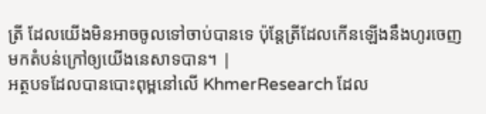ត្រី ដែលយើងមិនអាចចូលទៅចាប់បានទេ ប៉ុន្តែត្រីដែលកើនឡើងនឹងហូរចេញមកតំបន់ក្រៅឲ្យយើងនេសាទបាន។ |
អត្ថបទដែលបានបោះពុម្ពនៅលើ KhmerResearch ដែល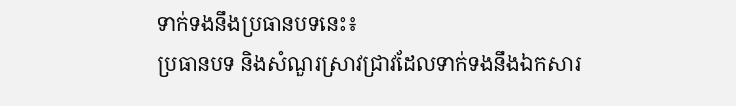ទាក់ទងនឹងប្រធានបទនេះ៖
ប្រធានបទ និងសំណួរស្រាវជ្រាវដែលទាក់ទងនឹងឯកសារ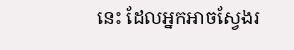នេះ ដែលអ្នកអាចស្វែងរ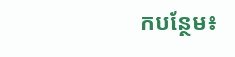កបន្ថែម៖